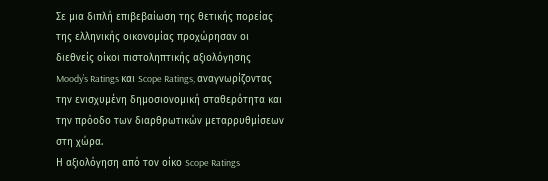Σε μια διπλή επιβεβαίωση της θετικής πορείας της ελληνικής οικονομίας προχώρησαν οι διεθνείς οίκοι πιστοληπτικής αξιολόγησης Moody’s Ratings και Scope Ratings, αναγνωρίζοντας την ενισχυμένη δημοσιονομική σταθερότητα και την πρόοδο των διαρθρωτικών μεταρρυθμίσεων στη χώρα.
Η αξιολόγηση από τον οίκο Scope Ratings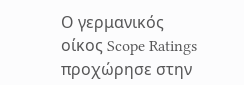Ο γερμανικός οίκος Scope Ratings προχώρησε στην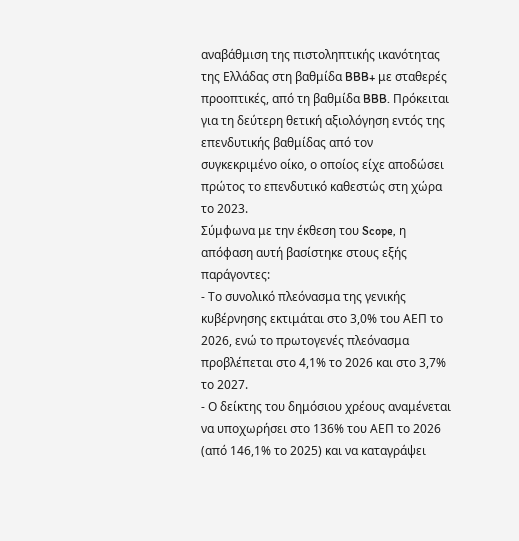αναβάθμιση της πιστοληπτικής ικανότητας της Ελλάδας στη βαθμίδα BBB+ με σταθερές προοπτικές, από τη βαθμίδα BBB. Πρόκειται για τη δεύτερη θετική αξιολόγηση εντός της επενδυτικής βαθμίδας από τον συγκεκριμένο οίκο, ο οποίος είχε αποδώσει πρώτος το επενδυτικό καθεστώς στη χώρα το 2023.
Σύμφωνα με την έκθεση του Scope, η απόφαση αυτή βασίστηκε στους εξής παράγοντες:
- Το συνολικό πλεόνασμα της γενικής κυβέρνησης εκτιμάται στο 3,0% του ΑΕΠ το 2026, ενώ το πρωτογενές πλεόνασμα προβλέπεται στο 4,1% το 2026 και στο 3,7% το 2027.
- Ο δείκτης του δημόσιου χρέους αναμένεται να υποχωρήσει στο 136% του ΑΕΠ το 2026 (από 146,1% το 2025) και να καταγράψει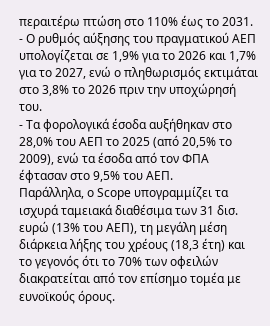περαιτέρω πτώση στο 110% έως το 2031.
- Ο ρυθμός αύξησης του πραγματικού ΑΕΠ υπολογίζεται σε 1,9% για το 2026 και 1,7% για το 2027, ενώ ο πληθωρισμός εκτιμάται στο 3,8% το 2026 πριν την υποχώρησή του.
- Τα φορολογικά έσοδα αυξήθηκαν στο 28,0% του ΑΕΠ το 2025 (από 20,5% το 2009), ενώ τα έσοδα από τον ΦΠΑ έφτασαν στο 9,5% του ΑΕΠ.
Παράλληλα, ο Scope υπογραμμίζει τα ισχυρά ταμειακά διαθέσιμα των 31 δισ. ευρώ (13% του ΑΕΠ), τη μεγάλη μέση διάρκεια λήξης του χρέους (18,3 έτη) και το γεγονός ότι το 70% των οφειλών διακρατείται από τον επίσημο τομέα με ευνοϊκούς όρους.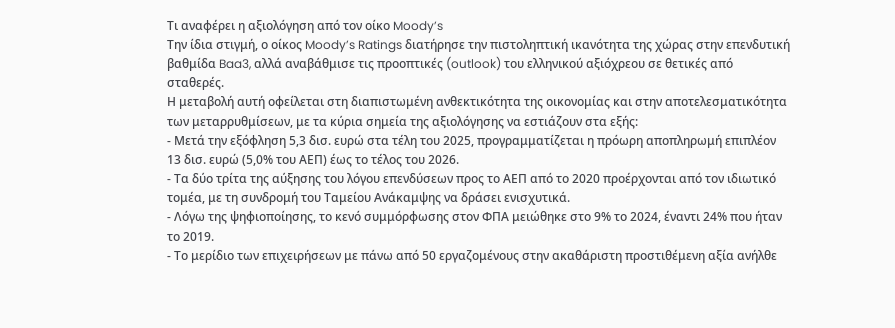Τι αναφέρει η αξιολόγηση από τον οίκο Moody’s
Την ίδια στιγμή, ο οίκος Moody’s Ratings διατήρησε την πιστοληπτική ικανότητα της χώρας στην επενδυτική βαθμίδα Baa3, αλλά αναβάθμισε τις προοπτικές (outlook) του ελληνικού αξιόχρεου σε θετικές από σταθερές.
Η μεταβολή αυτή οφείλεται στη διαπιστωμένη ανθεκτικότητα της οικονομίας και στην αποτελεσματικότητα των μεταρρυθμίσεων, με τα κύρια σημεία της αξιολόγησης να εστιάζουν στα εξής:
- Μετά την εξόφληση 5,3 δισ. ευρώ στα τέλη του 2025, προγραμματίζεται η πρόωρη αποπληρωμή επιπλέον 13 δισ. ευρώ (5,0% του ΑΕΠ) έως το τέλος του 2026.
- Τα δύο τρίτα της αύξησης του λόγου επενδύσεων προς το ΑΕΠ από το 2020 προέρχονται από τον ιδιωτικό τομέα, με τη συνδρομή του Ταμείου Ανάκαμψης να δράσει ενισχυτικά.
- Λόγω της ψηφιοποίησης, το κενό συμμόρφωσης στον ΦΠΑ μειώθηκε στο 9% το 2024, έναντι 24% που ήταν το 2019.
- Το μερίδιο των επιχειρήσεων με πάνω από 50 εργαζομένους στην ακαθάριστη προστιθέμενη αξία ανήλθε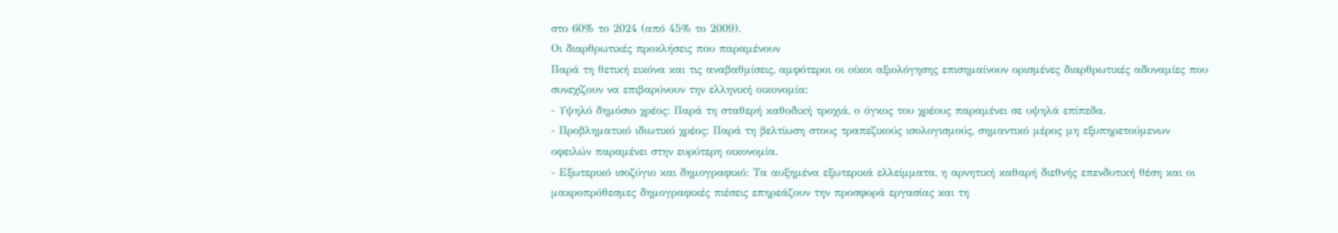στο 60% το 2024 (από 45% το 2009).
Οι διαρθρωτικές προκλήσεις που παραμένουν
Παρά τη θετική εικόνα και τις αναβαθμίσεις, αμφότεροι οι οίκοι αξιολόγησης επισημαίνουν ορισμένες διαρθρωτικές αδυναμίες που συνεχίζουν να επιβαρύνουν την ελληνική οικονομία:
- Υψηλό δημόσιο χρέος: Παρά τη σταθερή καθοδική τροχιά, ο όγκος του χρέους παραμένει σε υψηλά επίπεδα.
- Προβληματικό ιδιωτικό χρέος: Παρά τη βελτίωση στους τραπεζικούς ισολογισμούς, σημαντικό μέρος μη εξυπηρετούμενων οφειλών παραμένει στην ευρύτερη οικονομία.
- Εξωτερικό ισοζύγιο και δημογραφικό: Τα αυξημένα εξωτερικά ελλείμματα, η αρνητική καθαρή διεθνής επενδυτική θέση και οι μακροπρόθεσμες δημογραφικές πιέσεις επηρεάζουν την προσφορά εργασίας και τη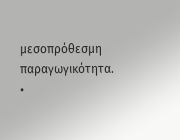μεσοπρόθεσμη παραγωγικότητα.
•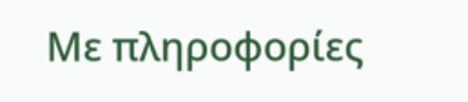Με πληροφορίες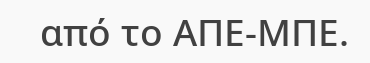από το ΑΠΕ-ΜΠΕ.